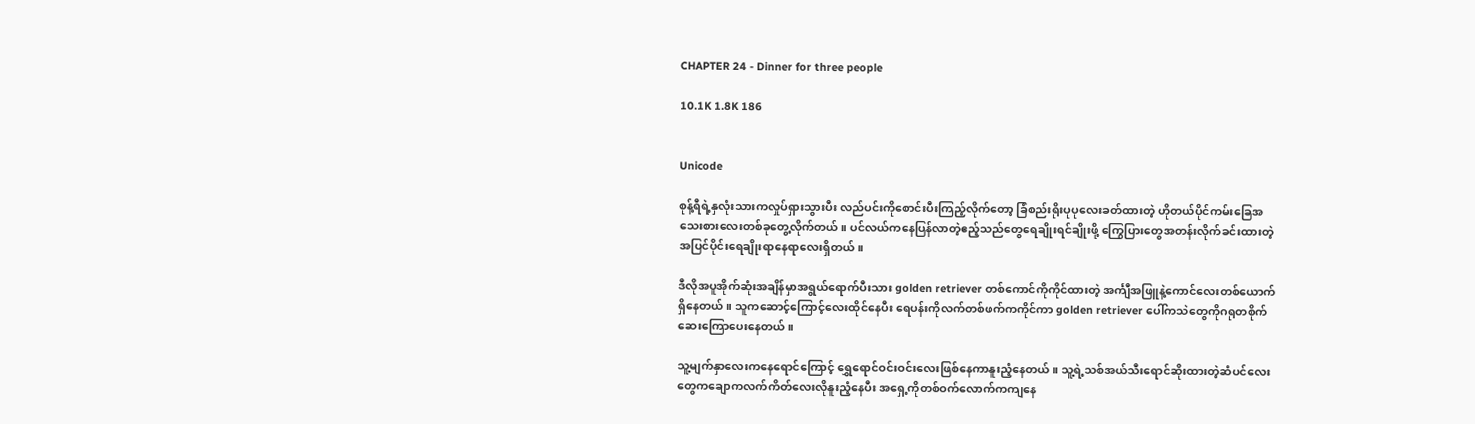CHAPTER 24 - Dinner for three people

10.1K 1.8K 186


Unicode

စုန့်ရီရဲ့နှလုံးသားကလှုပ်ရှားသွားပီး လည်ပင်းကိုစောင်းပီးကြည့်လိုက်တော့ ခြံစည်းရိုးပုပုလေးခတ်ထားတဲ့ ဟိုတယ်ပိုင်ကမ်းခြေအသေးစားလေးတစ်ခုတွေ့လိုက်တယ်။ ပင်လယ်ကနေပြန်လာတဲ့ဧည့်သည်တွေရေချိုးရင်ချိုးဖို့ ကြွေပြားတွေအတန်းလိုက်ခင်းထားတဲ့ အပြင်ပိုင်းရေချိုးရာနေရာလေးရှိတယ်။

ဒီလိုအပူအိုက်ဆုံးအချိန်မှာအရွယ်ရောက်ပီးသား golden retriever တစ်ကောင်ကိုကိုင်ထားတဲ့ အင်္ကျီအဖြူနဲ့ကောင်လေးတစ်ယောက်ရှိနေတယ်။ သူကဆောင့်ကြောင့်လေးထိုင်နေပီး ရေပန်းကိုလက်တစ်ဖက်ကကိုင်ကာ golden retriever ပေါ်ကသဲတွေကိုဂရုတစိုက်ဆေးကြောပေးနေတယ်။

သူ့မျက်နှာလေးကနေရောင်ကြောင့် ရွှေရောင်ဝင်းဝင်းလေးဖြစ်နေကာနူးညံ့နေတယ်။ သူ့ရဲ့သစ်အယ်သီးရောင်ဆိုးထားတဲ့ဆံပင်လေးတွေကချောကလက်ကိတ်လေးလိုနူးညံ့နေပီး အရှေ့ကိုတစ်ဝက်လောက်ကကျနေ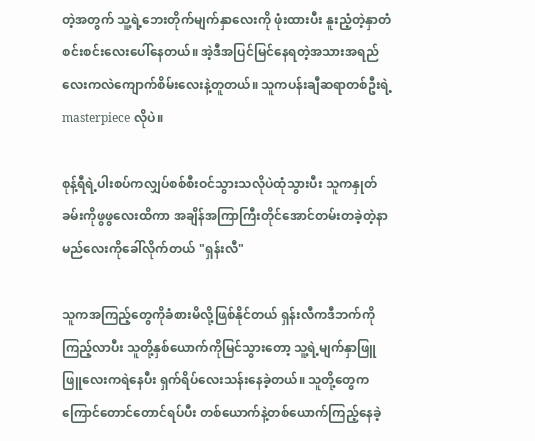တဲ့အတွက် သူ့ရဲ့ဘေးတိုက်မျက်နှာလေးကို ဖုံးထားပီး နူးညံ့တဲ့နှာတံစင်းစင်းလေးပေါ်နေတယ်။ အဲ့ဒီအပြင်မြင်နေရတဲ့အသားအရည်လေးကလဲကျောက်စိမ်းလေးနဲ့တူတယ်။ သူကပန်းချီဆရာတစ်ဦးရဲ့ masterpiece လိုပဲ။

စုန့်ရီရဲ့ပါးစပ်ကလျှပ်စစ်စီးဝင်သွားသလိုပဲထုံသွားပီး သူကနှုတ်ခမ်းကိုဖွဖွလေးထိကာ အချိန်အကြာကြီးတိုင်အောင်တမ်းတခဲ့တဲ့နာမည်လေးကိုခေါ်လိုက်တယ် "ရှန်းလီ"

သူကအကြည့်တွေကိုခံစားမိလို့ဖြစ်နိုင်တယ် ရှန်းလီကဒီဘက်ကိုကြည့်လာပီး သူတို့နှစ်ယောက်ကိုမြင်သွားတော့ သူ့ရဲ့မျက်နှာဖြူဖြူလေးကရဲနေပီး ရှက်ရိပ်လေးသန်းနေခဲ့တယ်။ သူတို့တွေကကြောင်တောင်တောင်ရပ်ပီး တစ်ယောက်နဲ့တစ်ယောက်ကြည့်နေခဲ့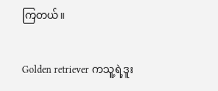ကြတယ်။

Golden retriever ကသူ့ရဲ့ဒူး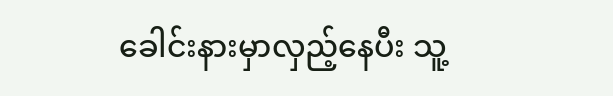ခေါင်းနားမှာလှည့်နေပီး သူ့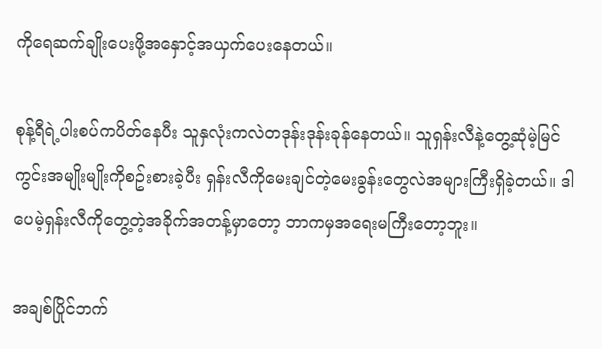ကိုရေဆက်ချိုးပေးဖို့အနှောင့်အယှက်ပေးနေတယ်။

စုန့်ရီရဲ့ပါးစပ်ကပိတ်နေပီး သူနှလုံးကလဲတဒုန်းဒုန်းခုန်နေတယ်။ သူရှန်းလီနဲ့တွေ့ဆုံမဲ့မြင်ကွင်းအမျိုးမျိုးကိုစဥ်းစားခဲ့ပီး ရှန်းလီကိုမေးချင်တဲ့မေးခွန်းတွေလဲအများကြီးရှိခဲ့တယ်။ ဒါပေမဲ့ရှန်းလီကိုတွေ့တဲ့အခိုက်အတန့်မှာတော့ ဘာကမှအရေးမကြီးတော့ဘူး။

အချစ်ပြိုင်ဘက်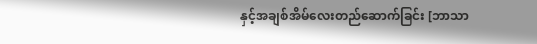နှင့်အချစ်အိမ်လေးတည်ဆောက်ခြင်း [ဘာသာ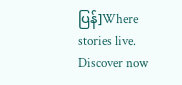ပြန်]Where stories live. Discover now